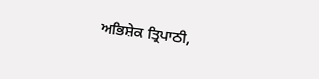ਅਭਿਸ਼ੇਕ ਤ੍ਰਿਪਾਠੀ,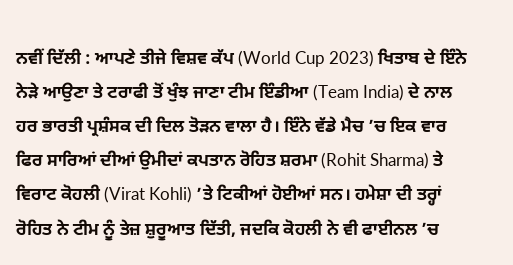ਨਵੀਂ ਦਿੱਲੀ : ਆਪਣੇ ਤੀਜੇ ਵਿਸ਼ਵ ਕੱਪ (World Cup 2023) ਖਿਤਾਬ ਦੇ ਇੰਨੇ ਨੇੜੇ ਆਉਣਾ ਤੇ ਟਰਾਫੀ ਤੋਂ ਖੁੰਝ ਜਾਣਾ ਟੀਮ ਇੰਡੀਆ (Team India) ਦੇ ਨਾਲ ਹਰ ਭਾਰਤੀ ਪ੍ਰਸ਼ੰਸਕ ਦੀ ਦਿਲ ਤੋੜਨ ਵਾਲਾ ਹੈ। ਇੰਨੇ ਵੱਡੇ ਮੈਚ ’ਚ ਇਕ ਵਾਰ ਫਿਰ ਸਾਰਿਆਂ ਦੀਆਂ ਉਮੀਦਾਂ ਕਪਤਾਨ ਰੋਹਿਤ ਸ਼ਰਮਾ (Rohit Sharma) ਤੇ ਵਿਰਾਟ ਕੋਹਲੀ (Virat Kohli) ’ਤੇ ਟਿਕੀਆਂ ਹੋਈਆਂ ਸਨ। ਹਮੇਸ਼ਾ ਦੀ ਤਰ੍ਹਾਂ ਰੋਹਿਤ ਨੇ ਟੀਮ ਨੂੰ ਤੇਜ਼ ਸ਼ੁਰੂਆਤ ਦਿੱਤੀ, ਜਦਕਿ ਕੋਹਲੀ ਨੇ ਵੀ ਫਾਈਨਲ ’ਚ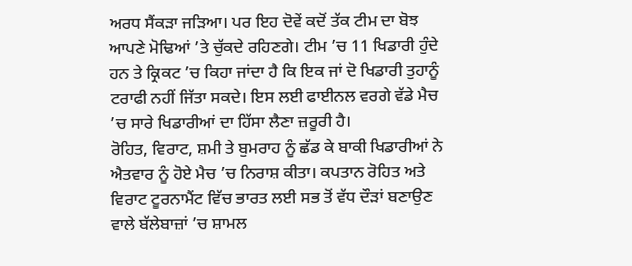ਅਰਧ ਸੈਂਕੜਾ ਜੜਿਆ। ਪਰ ਇਹ ਦੋਵੇਂ ਕਦੋਂ ਤੱਕ ਟੀਮ ਦਾ ਬੋਝ ਆਪਣੇ ਮੋਢਿਆਂ ’ਤੇ ਚੁੱਕਦੇ ਰਹਿਣਗੇ। ਟੀਮ ’ਚ 11 ਖਿਡਾਰੀ ਹੁੰਦੇ ਹਨ ਤੇ ਕ੍ਰਿਕਟ ’ਚ ਕਿਹਾ ਜਾਂਦਾ ਹੈ ਕਿ ਇਕ ਜਾਂ ਦੋ ਖਿਡਾਰੀ ਤੁਹਾਨੂੰ ਟਰਾਫੀ ਨਹੀਂ ਜਿੱਤਾ ਸਕਦੇ। ਇਸ ਲਈ ਫਾਈਨਲ ਵਰਗੇ ਵੱਡੇ ਮੈਚ ’ਚ ਸਾਰੇ ਖਿਡਾਰੀਆਂ ਦਾ ਹਿੱਸਾ ਲੈਣਾ ਜ਼ਰੂਰੀ ਹੈ।
ਰੋਹਿਤ, ਵਿਰਾਟ, ਸ਼ਮੀ ਤੇ ਬੁਮਰਾਹ ਨੂੰ ਛੱਡ ਕੇ ਬਾਕੀ ਖਿਡਾਰੀਆਂ ਨੇ ਐਤਵਾਰ ਨੂੰ ਹੋਏ ਮੈਚ ’ਚ ਨਿਰਾਸ਼ ਕੀਤਾ। ਕਪਤਾਨ ਰੋਹਿਤ ਅਤੇ ਵਿਰਾਟ ਟੂਰਨਾਮੈਂਟ ਵਿੱਚ ਭਾਰਤ ਲਈ ਸਭ ਤੋਂ ਵੱਧ ਦੌੜਾਂ ਬਣਾਉਣ ਵਾਲੇ ਬੱਲੇਬਾਜ਼ਾਂ ’ਚ ਸ਼ਾਮਲ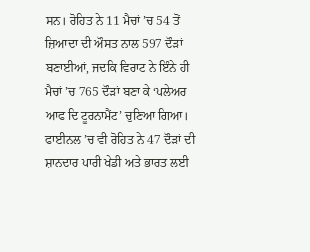ਸਨ। ਰੋਹਿਤ ਨੇ 11 ਮੈਚਾਂ ’ਚ 54 ਤੋਂ ਜ਼ਿਆਦਾ ਦੀ ਔਸਤ ਨਾਲ 597 ਦੌੜਾਂ ਬਣਾਈਆਂ, ਜਦਕਿ ਵਿਰਾਟ ਨੇ ਇੰਨੇ ਹੀ ਮੈਚਾਂ ’ਚ 765 ਦੌੜਾਂ ਬਣਾ ਕੇ ‘ਪਲੇਅਰ ਆਫ ਦਿ ਟੂਰਨਾਮੈਂਟ’ ਚੁਣਿਆ ਗਿਆ। ਫਾਈਨਲ ’ਚ ਵੀ ਰੋਹਿਤ ਨੇ 47 ਦੌੜਾਂ ਦੀ ਸ਼ਾਨਦਾਰ ਪਾਰੀ ਖੇਡੀ ਅਤੇ ਭਾਰਤ ਲਈ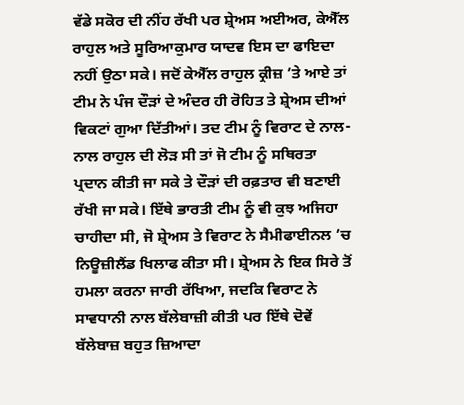ਵੱਡੇ ਸਕੋਰ ਦੀ ਨੀਂਹ ਰੱਖੀ ਪਰ ਸ਼੍ਰੇਅਸ ਅਈਅਰ, ਕੇਐੱਲ ਰਾਹੁਲ ਅਤੇ ਸੂਰਿਆਕੁਮਾਰ ਯਾਦਵ ਇਸ ਦਾ ਫਾਇਦਾ ਨਹੀਂ ਉਠਾ ਸਕੇ। ਜਦੋਂ ਕੇਐੱਲ ਰਾਹੁਲ ਕ੍ਰੀਜ਼ ’ਤੇ ਆਏ ਤਾਂ ਟੀਮ ਨੇ ਪੰਜ ਦੌੜਾਂ ਦੇ ਅੰਦਰ ਹੀ ਰੋਹਿਤ ਤੇ ਸ਼੍ਰੇਅਸ ਦੀਆਂ ਵਿਕਟਾਂ ਗੁਆ ਦਿੱਤੀਆਂ। ਤਦ ਟੀਮ ਨੂੰ ਵਿਰਾਟ ਦੇ ਨਾਲ-ਨਾਲ ਰਾਹੁਲ ਦੀ ਲੋੜ ਸੀ ਤਾਂ ਜੋ ਟੀਮ ਨੂੰ ਸਥਿਰਤਾ ਪ੍ਰਦਾਨ ਕੀਤੀ ਜਾ ਸਕੇ ਤੇ ਦੌੜਾਂ ਦੀ ਰਫ਼ਤਾਰ ਵੀ ਬਣਾਈ ਰੱਖੀ ਜਾ ਸਕੇ। ਇੱਥੇ ਭਾਰਤੀ ਟੀਮ ਨੂੰ ਵੀ ਕੁਝ ਅਜਿਹਾ ਚਾਹੀਦਾ ਸੀ, ਜੋ ਸ਼੍ਰੇਅਸ ਤੇ ਵਿਰਾਟ ਨੇ ਸੈਮੀਫਾਈਨਲ ’ਚ ਨਿਊਜ਼ੀਲੈਂਡ ਖਿਲਾਫ ਕੀਤਾ ਸੀ। ਸ਼੍ਰੇਅਸ ਨੇ ਇਕ ਸਿਰੇ ਤੋਂ ਹਮਲਾ ਕਰਨਾ ਜਾਰੀ ਰੱਖਿਆ, ਜਦਕਿ ਵਿਰਾਟ ਨੇ ਸਾਵਧਾਨੀ ਨਾਲ ਬੱਲੇਬਾਜ਼ੀ ਕੀਤੀ ਪਰ ਇੱਥੇ ਦੋਵੇਂ ਬੱਲੇਬਾਜ਼ ਬਹੁਤ ਜ਼ਿਆਦਾ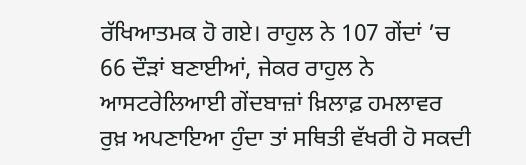ਰੱਖਿਆਤਮਕ ਹੋ ਗਏ। ਰਾਹੁਲ ਨੇ 107 ਗੇਂਦਾਂ ’ਚ 66 ਦੌੜਾਂ ਬਣਾਈਆਂ, ਜੇਕਰ ਰਾਹੁਲ ਨੇ ਆਸਟਰੇਲਿਆਈ ਗੇਂਦਬਾਜ਼ਾਂ ਖ਼ਿਲਾਫ਼ ਹਮਲਾਵਰ ਰੁਖ਼ ਅਪਣਾਇਆ ਹੁੰਦਾ ਤਾਂ ਸਥਿਤੀ ਵੱਖਰੀ ਹੋ ਸਕਦੀ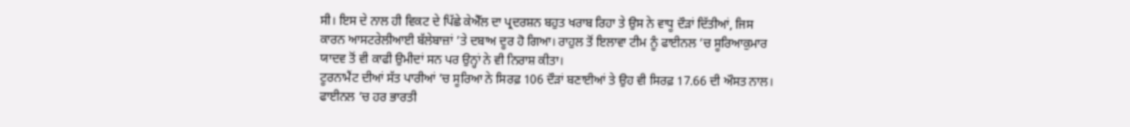ਸੀ। ਇਸ ਦੇ ਨਾਲ ਹੀ ਵਿਕਟ ਦੇ ਪਿੱਛੇ ਕੇਐੱਲ ਦਾ ਪ੍ਰਦਰਸ਼ਨ ਬਹੁਤ ਖਰਾਬ ਰਿਹਾ ਤੇ ਉਸ ਨੇ ਵਾਧੂ ਦੌੜਾਂ ਦਿੱਤੀਆਂ, ਜਿਸ ਕਾਰਨ ਆਸਟਰੇਲੀਆਈ ਬੱਲੇਬਾਜ਼ਾਂ ’ਤੇ ਦਬਾਅ ਦੂਰ ਹੋ ਗਿਆ। ਰਾਹੁਲ ਤੋਂ ਇਲਾਵਾ ਟੀਮ ਨੂੰ ਫਾਈਨਲ ’ਚ ਸੂਰਿਆਕੁਮਾਰ ਯਾਦਵ ਤੋਂ ਵੀ ਕਾਫੀ ਉਮੀਦਾਂ ਸਨ ਪਰ ਉਨ੍ਹਾਂ ਨੇ ਵੀ ਨਿਰਾਸ਼ ਕੀਤਾ।
ਟੂਰਨਾਮੈਂਟ ਦੀਆਂ ਸੱਤ ਪਾਰੀਆਂ ’ਚ ਸੂਰਿਆ ਨੇ ਸਿਰਫ਼ 106 ਦੌੜਾਂ ਬਣਾਈਆਂ ਤੇ ਉਹ ਵੀ ਸਿਰਫ਼ 17.66 ਦੀ ਔਸਤ ਨਾਲ। ਫਾਈਨਲ ’ਚ ਹਰ ਭਾਰਤੀ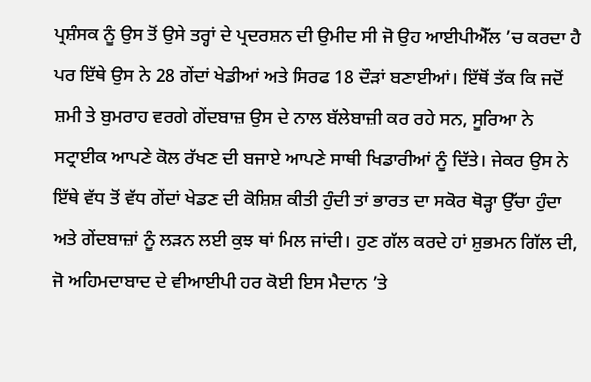ਪ੍ਰਸ਼ੰਸਕ ਨੂੰ ਉਸ ਤੋਂ ਉਸੇ ਤਰ੍ਹਾਂ ਦੇ ਪ੍ਰਦਰਸ਼ਨ ਦੀ ਉਮੀਦ ਸੀ ਜੋ ਉਹ ਆਈਪੀਐੱਲ ’ਚ ਕਰਦਾ ਹੈ ਪਰ ਇੱਥੇ ਉਸ ਨੇ 28 ਗੇਂਦਾਂ ਖੇਡੀਆਂ ਅਤੇ ਸਿਰਫ 18 ਦੌੜਾਂ ਬਣਾਈਆਂ। ਇੱਥੋਂ ਤੱਕ ਕਿ ਜਦੋਂ ਸ਼ਮੀ ਤੇ ਬੁਮਰਾਹ ਵਰਗੇ ਗੇਂਦਬਾਜ਼ ਉਸ ਦੇ ਨਾਲ ਬੱਲੇਬਾਜ਼ੀ ਕਰ ਰਹੇ ਸਨ, ਸੂਰਿਆ ਨੇ ਸਟ੍ਰਾਈਕ ਆਪਣੇ ਕੋਲ ਰੱਖਣ ਦੀ ਬਜਾਏ ਆਪਣੇ ਸਾਥੀ ਖਿਡਾਰੀਆਂ ਨੂੰ ਦਿੱਤੇ। ਜੇਕਰ ਉਸ ਨੇ ਇੱਥੇ ਵੱਧ ਤੋਂ ਵੱਧ ਗੇਂਦਾਂ ਖੇਡਣ ਦੀ ਕੋਸ਼ਿਸ਼ ਕੀਤੀ ਹੁੰਦੀ ਤਾਂ ਭਾਰਤ ਦਾ ਸਕੋਰ ਥੋੜ੍ਹਾ ਉੱਚਾ ਹੁੰਦਾ ਅਤੇ ਗੇਂਦਬਾਜ਼ਾਂ ਨੂੰ ਲੜਨ ਲਈ ਕੁਝ ਥਾਂ ਮਿਲ ਜਾਂਦੀ। ਹੁਣ ਗੱਲ ਕਰਦੇ ਹਾਂ ਸ਼ੁਭਮਨ ਗਿੱਲ ਦੀ, ਜੋ ਅਹਿਮਦਾਬਾਦ ਦੇ ਵੀਆਈਪੀ ਹਰ ਕੋਈ ਇਸ ਮੈਦਾਨ ’ਤੇ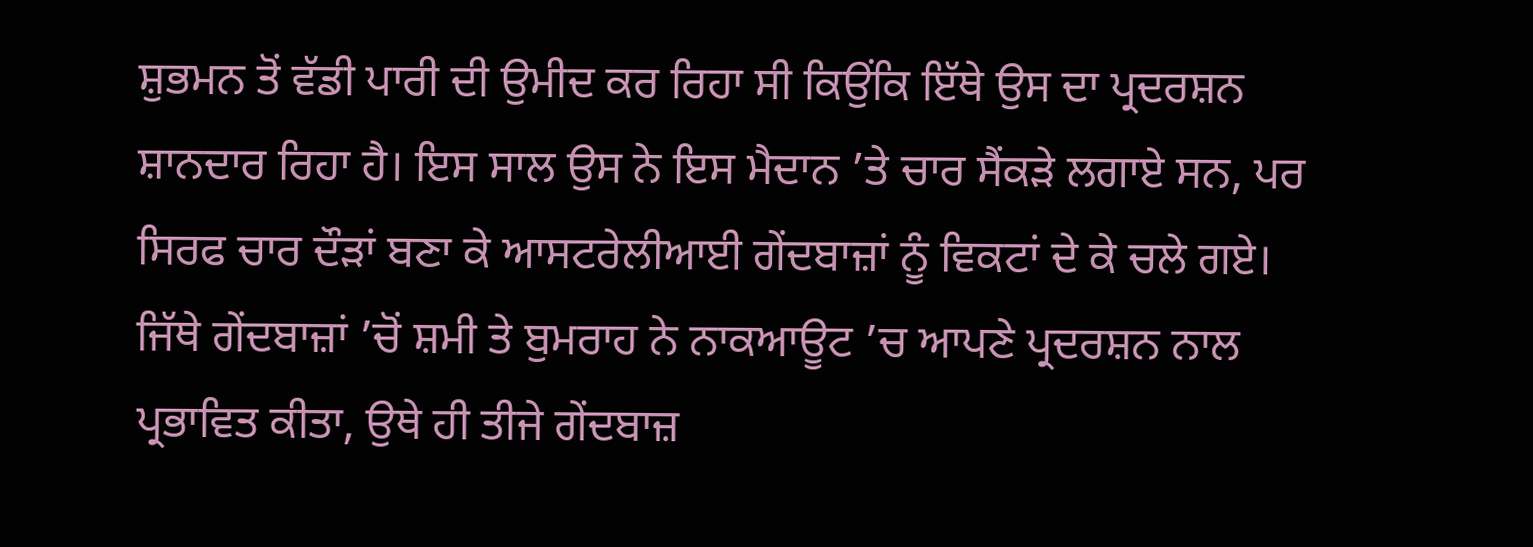ਸ਼ੁਭਮਨ ਤੋਂ ਵੱਡੀ ਪਾਰੀ ਦੀ ਉਮੀਦ ਕਰ ਰਿਹਾ ਸੀ ਕਿਉਂਕਿ ਇੱਥੇ ਉਸ ਦਾ ਪ੍ਰਦਰਸ਼ਨ ਸ਼ਾਨਦਾਰ ਰਿਹਾ ਹੈ। ਇਸ ਸਾਲ ਉਸ ਨੇ ਇਸ ਮੈਦਾਨ ’ਤੇ ਚਾਰ ਸੈਂਕੜੇ ਲਗਾਏ ਸਨ, ਪਰ ਸਿਰਫ ਚਾਰ ਦੌੜਾਂ ਬਣਾ ਕੇ ਆਸਟਰੇਲੀਆਈ ਗੇਂਦਬਾਜ਼ਾਂ ਨੂੰ ਵਿਕਟਾਂ ਦੇ ਕੇ ਚਲੇ ਗਏ। ਜਿੱਥੇ ਗੇਂਦਬਾਜ਼ਾਂ ’ਚੋਂ ਸ਼ਮੀ ਤੇ ਬੁਮਰਾਹ ਨੇ ਨਾਕਆਊਟ ’ਚ ਆਪਣੇ ਪ੍ਰਦਰਸ਼ਨ ਨਾਲ ਪ੍ਰਭਾਵਿਤ ਕੀਤਾ, ਉਥੇ ਹੀ ਤੀਜੇ ਗੇਂਦਬਾਜ਼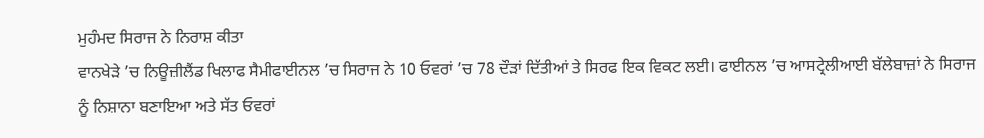ਮੁਹੰਮਦ ਸਿਰਾਜ ਨੇ ਨਿਰਾਸ਼ ਕੀਤਾ
ਵਾਨਖੇੜੇ ’ਚ ਨਿਊਜ਼ੀਲੈਂਡ ਖਿਲਾਫ ਸੈਮੀਫਾਈਨਲ ’ਚ ਸਿਰਾਜ ਨੇ 10 ਓਵਰਾਂ ’ਚ 78 ਦੌੜਾਂ ਦਿੱਤੀਆਂ ਤੇ ਸਿਰਫ ਇਕ ਵਿਕਟ ਲਈ। ਫਾਈਨਲ ’ਚ ਆਸਟ੍ਰੇਲੀਆਈ ਬੱਲੇਬਾਜ਼ਾਂ ਨੇ ਸਿਰਾਜ ਨੂੰ ਨਿਸ਼ਾਨਾ ਬਣਾਇਆ ਅਤੇ ਸੱਤ ਓਵਰਾਂ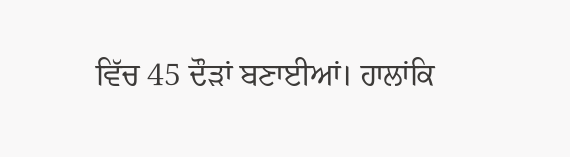ਵਿੱਚ 45 ਦੌੜਾਂ ਬਣਾਈਆਂ। ਹਾਲਾਂਕਿ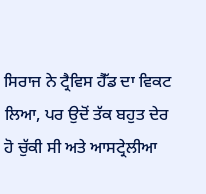ਸਿਰਾਜ ਨੇ ਟ੍ਰੈਵਿਸ ਹੈੱਡ ਦਾ ਵਿਕਟ ਲਿਆ, ਪਰ ਉਦੋਂ ਤੱਕ ਬਹੁਤ ਦੇਰ ਹੋ ਚੁੱਕੀ ਸੀ ਅਤੇ ਆਸਟ੍ਰੇਲੀਆ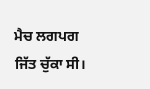ਮੈਚ ਲਗਪਗ ਜਿੱਤ ਚੁੱਕਾ ਸੀ।